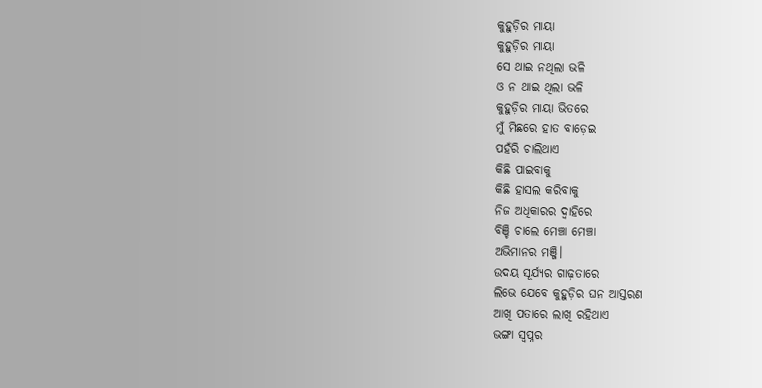କୁହୁଡ଼ିର ମାୟା
କୁହୁଡ଼ିର ମାୟା
ସେ ଥାଇ ନଥିଲା ଭଳି
ଓ ନ ଥାଇ ଥିଲା ଭଳି
କୁହୁଡ଼ିର ମାୟା ଭିତରେ
ମୁଁ ମିଛରେ ହାତ ବାଡ଼େଇ
ପହଁରି ଚାଲିଥାଏ
କିଛି ପାଇବାକୁ
କିଛି ହାସଲ କରିବାକୁ
ନିଜ ଅଧିକାରର ଦ୍ୱାହିରେ
ବିଞ୍ଚି ଚାଲେ ମେଞ୍ଚା ମେଞ୍ଚା
ଅଭିମାନର ମଞ୍ଜି।
ଉଦୟ ସୂର୍ଯ୍ୟର ଗାଢ଼ତାରେ
ଲିଭେ ଯେବେ କୁହୁଡ଼ିର ଘନ ଆସ୍ତରଣ
ଆଖି ପତାରେ ଲାଖି ରହିଥାଏ
ଭଙ୍ଗା ସ୍ୱପ୍ନର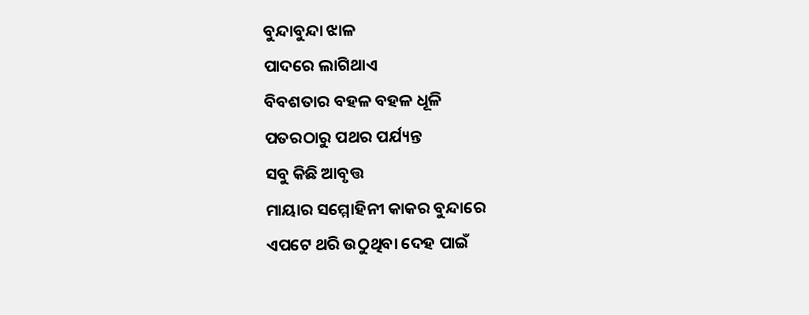ବୁନ୍ଦାବୁନ୍ଦା ଝାଳ
ପାଦରେ ଲାଗିଥାଏ
ବିବଶତାର ବହଳ ବହଳ ଧୂଳି
ପତରଠାରୁ ପଥର ପର୍ଯ୍ୟନ୍ତ
ସବୁ କିଛି ଆବୃତ୍ତ
ମାୟାର ସମ୍ମୋହିନୀ କାକର ବୁନ୍ଦାରେ
ଏପଟେ ଥରି ଉଠୁଥିବା ଦେହ ପାଇଁ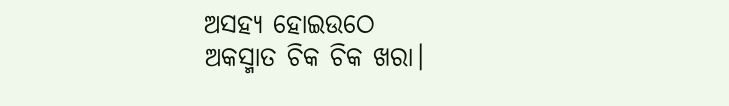ଅସହ୍ୟ ହୋଇଉଠେ
ଅକସ୍ମାତ ଚିକ ଚିକ ଖରା।